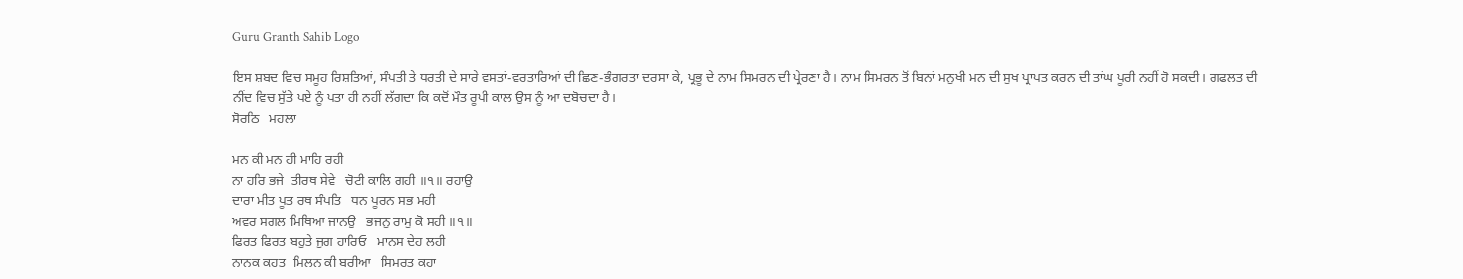Guru Granth Sahib Logo

ਇਸ ਸ਼ਬਦ ਵਿਚ ਸਮੂਹ ਰਿਸ਼ਤਿਆਂ, ਸੰਪਤੀ ਤੇ ਧਰਤੀ ਦੇ ਸਾਰੇ ਵਸਤਾਂ-ਵਰਤਾਰਿਆਂ ਦੀ ਛਿਣ-ਭੰਗਰਤਾ ਦਰਸਾ ਕੇ, ਪ੍ਰਭੂ ਦੇ ਨਾਮ ਸਿਮਰਨ ਦੀ ਪ੍ਰੇਰਣਾ ਹੈ। ਨਾਮ ਸਿਮਰਨ ਤੋਂ ਬਿਨਾਂ ਮਨੁਖੀ ਮਨ ਦੀ ਸੁਖ ਪ੍ਰਾਪਤ ਕਰਨ ਦੀ ਤਾਂਘ ਪੂਰੀ ਨਹੀਂ ਹੋ ਸਕਦੀ। ਗਫਲਤ ਦੀ ਨੀਂਦ ਵਿਚ ਸੁੱਤੇ ਪਏ ਨੂੰ ਪਤਾ ਹੀ ਨਹੀਂ ਲੱਗਦਾ ਕਿ ਕਦੋਂ ਮੌਤ ਰੂਪੀ ਕਾਲ ਉਸ ਨੂੰ ਆ ਦਬੋਚਦਾ ਹੈ।
ਸੋਰਠਿ   ਮਹਲਾ

ਮਨ ਕੀ ਮਨ ਹੀ ਮਾਹਿ ਰਹੀ
ਨਾ ਹਰਿ ਭਜੇ  ਤੀਰਥ ਸੇਵੇ   ਚੋਟੀ ਕਾਲਿ ਗਹੀ ॥੧॥ ਰਹਾਉ
ਦਾਰਾ ਮੀਤ ਪੂਤ ਰਥ ਸੰਪਤਿ   ਧਨ ਪੂਰਨ ਸਭ ਮਹੀ
ਅਵਰ ਸਗਲ ਮਿਥਿਆ ਜਾਨਉ   ਭਜਨੁ ਰਾਮੁ ਕੋ ਸਹੀ ॥੧॥
ਫਿਰਤ ਫਿਰਤ ਬਹੁਤੇ ਜੁਗ ਹਾਰਿਓ   ਮਾਨਸ ਦੇਹ ਲਹੀ
ਨਾਨਕ ਕਹਤ  ਮਿਲਨ ਕੀ ਬਰੀਆ   ਸਿਮਰਤ ਕਹਾ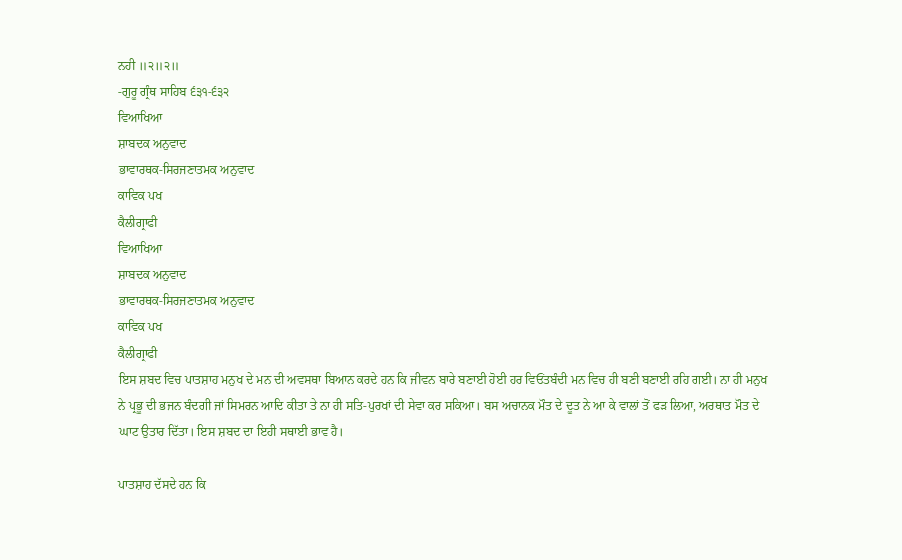ਨਹੀ ॥੨॥੨॥
-ਗੁਰੂ ਗ੍ਰੰਥ ਸਾਹਿਬ ੬੩੧-੬੩੨
ਵਿਆਖਿਆ
ਸ਼ਾਬਦਕ ਅਨੁਵਾਦ
ਭਾਵਾਰਥਕ-ਸਿਰਜਣਾਤਮਕ ਅਨੁਵਾਦ
ਕਾਵਿਕ ਪਖ
ਕੈਲੀਗ੍ਰਾਫੀ
ਵਿਆਖਿਆ
ਸ਼ਾਬਦਕ ਅਨੁਵਾਦ
ਭਾਵਾਰਥਕ-ਸਿਰਜਣਾਤਮਕ ਅਨੁਵਾਦ
ਕਾਵਿਕ ਪਖ
ਕੈਲੀਗ੍ਰਾਫੀ
ਇਸ ਸ਼ਬਦ ਵਿਚ ਪਾਤਸ਼ਾਹ ਮਨੁਖ ਦੇ ਮਨ ਦੀ ਅਵਸਥਾ ਬਿਆਨ ਕਰਦੇ ਹਨ ਕਿ ਜੀਵਨ ਬਾਰੇ ਬਣਾਈ ਹੋਈ ਹਰ ਵਿਓਂਤਬੰਦੀ ਮਨ ਵਿਚ ਹੀ ਬਣੀ ਬਣਾਈ ਰਹਿ ਗਈ। ਨਾ ਹੀ ਮਨੁਖ ਨੇ ਪ੍ਰਭੂ ਦੀ ਭਜਨ ਬੰਦਗੀ ਜਾਂ ਸਿਮਰਨ ਆਦਿ ਕੀਤਾ ਤੇ ਨਾ ਹੀ ਸਤਿ-ਪੁਰਖਾਂ ਦੀ ਸੇਵਾ ਕਰ ਸਕਿਆ। ਬਸ ਅਚਾਨਕ ਮੌਤ ਦੇ ਦੂਤ ਨੇ ਆ ਕੇ ਵਾਲਾਂ ਤੋਂ ਫੜ ਲਿਆ, ਅਰਥਾਤ ਮੌਤ ਦੇ ਘਾਟ ਉਤਾਰ ਦਿੱਤਾ। ਇਸ ਸ਼ਬਦ ਦਾ ਇਹੀ ਸਥਾਈ ਭਾਵ ਹੈ।

ਪਾਤਸ਼ਾਹ ਦੱਸਦੇ ਹਨ ਕਿ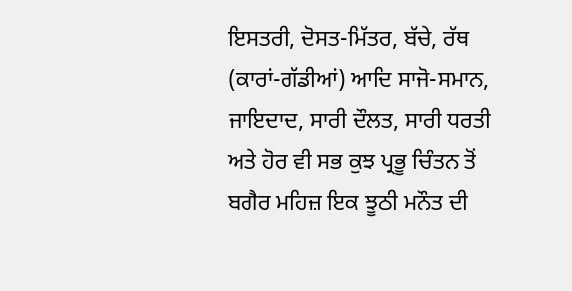ਇਸਤਰੀ, ਦੋਸਤ-ਮਿੱਤਰ, ਬੱਚੇ, ਰੱਥ (ਕਾਰਾਂ-ਗੱਡੀਆਂ) ਆਦਿ ਸਾਜੋ-ਸਮਾਨ, ਜਾਇਦਾਦ, ਸਾਰੀ ਦੌਲਤ, ਸਾਰੀ ਧਰਤੀ ਅਤੇ ਹੋਰ ਵੀ ਸਭ ਕੁਝ ਪ੍ਰਭੂ ਚਿੰਤਨ ਤੋਂ ਬਗੈਰ ਮਹਿਜ਼ ਇਕ ਝੂਠੀ ਮਨੌਤ ਦੀ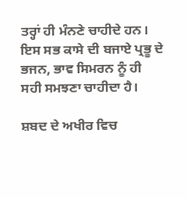ਤਰ੍ਹਾਂ ਹੀ ਮੰਨਣੇ ਚਾਹੀਦੇ ਹਨ। ਇਸ ਸਭ ਕਾਸੇ ਦੀ ਬਜਾਏ ਪ੍ਰਭੂ ਦੇ ਭਜਨ, ਭਾਵ ਸਿਮਰਨ ਨੂੰ ਹੀ ਸਹੀ ਸਮਝਣਾ ਚਾਹੀਦਾ ਹੈ।

ਸ਼ਬਦ ਦੇ ਅਖੀਰ ਵਿਚ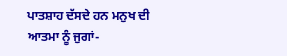ਪਾਤਸ਼ਾਹ ਦੱਸਦੇ ਹਨ ਮਨੁਖ ਦੀ ਆਤਮਾ ਨੂੰ ਜੁਗਾਂ-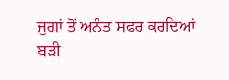ਜੁਗਾਂ ਤੋਂ ਅਨੰਤ ਸਫਰ ਕਰਦਿਆਂ ਬੜੀ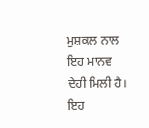ਮੁਸ਼ਕਲ ਨਾਲ ਇਹ ਮਾਨਵ ਦੇਹੀ ਮਿਲੀ ਹੈ। ਇਹ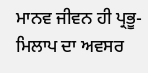ਮਾਨਵ ਜੀਵਨ ਹੀ ਪ੍ਰਭੂ-ਮਿਲਾਪ ਦਾ ਅਵਸਰ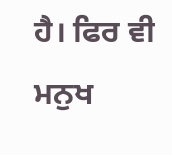ਹੈ। ਫਿਰ ਵੀ ਮਨੁਖ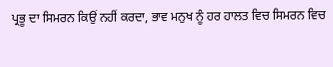ਪ੍ਰਭੂ ਦਾ ਸਿਮਰਨ ਕਿਉਂ ਨਹੀਂ ਕਰਦਾ, ਭਾਵ ਮਨੁਖ ਨੂੰ ਹਰ ਹਾਲਤ ਵਿਚ ਸਿਮਰਨ ਵਿਚ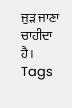ਜੁੜ ਜਾਣਾ ਚਾਹੀਦਾ ਹੈ।
Tags